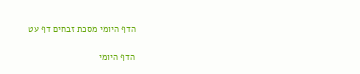הדף היומי מסכת זבחים דף עט

הדף היומי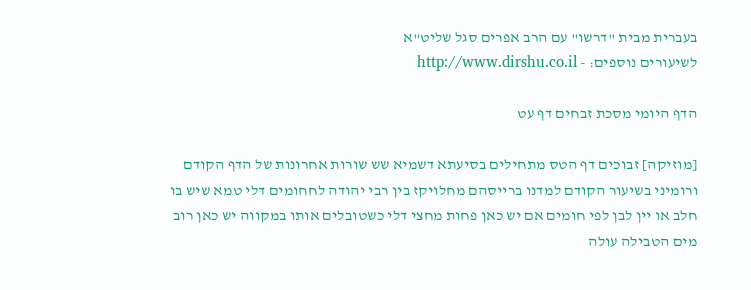בעברית מבית "דרשו" עם הרב אפרים סגל שליט"א
לשיעורים נוספים: - http://www.dirshu.co.il

הדף היומי מסכת זבחים דף עט

[מוזיקה] זבוכים דף הטס מתחילים בסיעתא דשמיא שש שורות אחרונות של הדף הקודם ורומיני בשיעור הקודם למדנו ברייסהם מחלויקז בין רבי יהודה לחחומים דלי טמא שיש בו חלב או יין לבן לפי חומים אם יש כאן פחות מחצי דלי כשטובלים אותו במקווה יש כאן רוב מים הטבילה עולה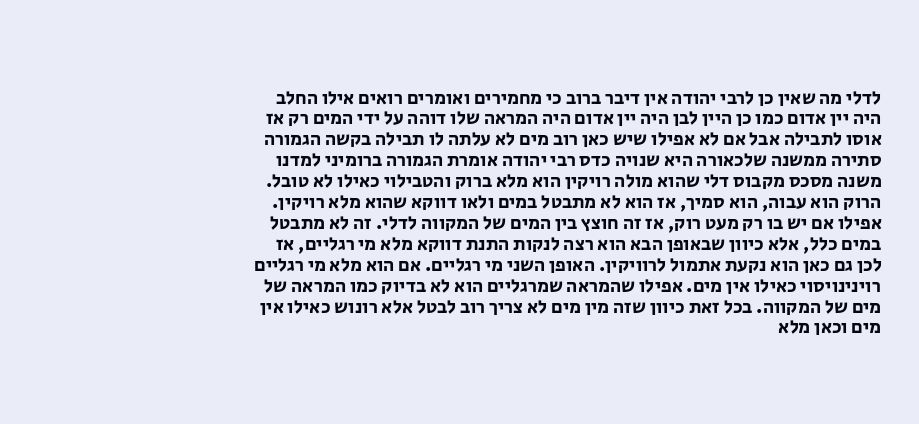לדלי מה שאין כן לרבי יהודה אין דיבר ברוב כי מחמירים ואומרים רואים אילו החלב היה יין אדום כמו כן היין לבן היה יין אדום היה המראה שלו דוהה על ידי המים רק אז אוסו לתבילה אבל אם לא אפילו שיש כאן רוב מים לא עלתה לו תבילה בקשה הגמורה סתירה ממשנה שלכאורה היא שנויה כדס רבי יהודה אומרת הגמורה ברומיני למדנו משנה מסכס מקבוס דלי שהוא מולה רויקין הוא מלא ברוק והטבילוי כאילו לא טובל. הרוק הוא עבוה, הוא סמיך, אז הוא לא מתבטל במים ולאו דווקא שהוא מלא רויקין. אפילו אם יש בו רק מעט רוק, אז זה חוצץ בין המים של המקווה לדלי. זה לא מתבטל במים כלל, אלא כיוון שבאופן הבא הוא רצה לנקות התנת דווקא מלא מי רגליים, אז לכן גם כאן הוא נקעת אתמול לרוויקין. האופן השני מי רגליים. אם הוא מלא מי רגליים רוינינויסוי כאילו אין מים. אפילו שהמראה שמרגליים הוא לא בדיוק כמו המראה של מים של המקווה. בכל זאת כיוון שזה מין מים לא צריך רוב לבטל אלא רונוש כאילו אין מים וכאן מלא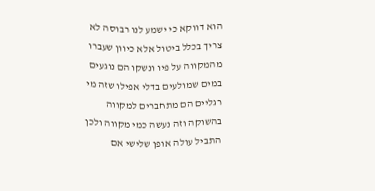הוא דווקא כי ישמע לנו רבוסה לא צריך בכלל ביטול אלא כיוון שעברו מהמקווה על פיו ונשקו הם נוגעים במים שמולעים בדלי אפילו שזה מי רגליים הם מתחברים למקווה בהשוקה וזה נעשה כמי מקווה ולכן התביל עולה אופן שלישי אם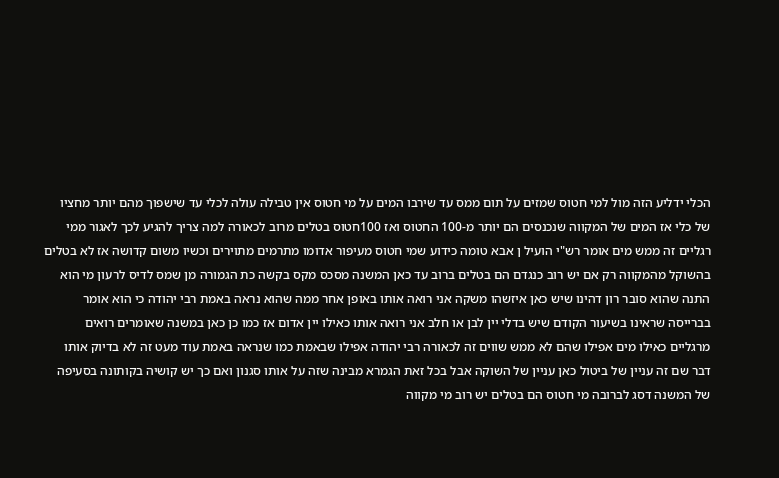הכלי ידליע הזה מול למי חטוס שמזים על תום ממס עד שירבו המים על מי חטוס אין טבילה עולה לכלי עד שישפוך מהם יותר מחציו של כלי אז המים של המקווה שנכנסים הם יותר מ-100 החטוס ואז 100חטוס בטלים מרוב לכאורה למה צריך להגיע לכך לאגור ממי רגליים זה ממש מים אומר רש"י הועיל ן אבא טומה כידוע שמי חטוס מעיפור אדומו מתרמים מתוירים וכשיו משום קדושה אז לא בטלים בהשוקל מהמקווה רק אם יש רוב כנגדם הם בטלים ברוב עד כאן המשנה מסכס מקס בקשה כת הגמורה מן שמס לדיס לרעון מי הוא התנה שהוא סובר רון דהינו שיש כאן איזשהו משקה אני רואה אותו באופן אחר ממה שהוא נראה באמת רבי יהודה כי הוא אומר בברייסה שראינו בשיעור הקודם שיש בדלי יין לבן או חלב אני רואה אותו כאילו יין אדום אז כמו כן כאן במשנה שאומרים רואים מרגליים כאילו מים אפילו שהם לא ממש שווים זה לכאורה רבי יהודה אפילו שבאמת כמו שנראה באמת עוד מעט זה לא בדיוק אותו דבר שם זה עניין של ביטול כאן עניין של השוקה אבל בכל זאת הגמרא מבינה שזה על אותו סגנון ואם כך יש קושיה בקותונה בסעיפה של המשנה דסג לברובה מי חטוס הם בטלים יש רוב מי מקווה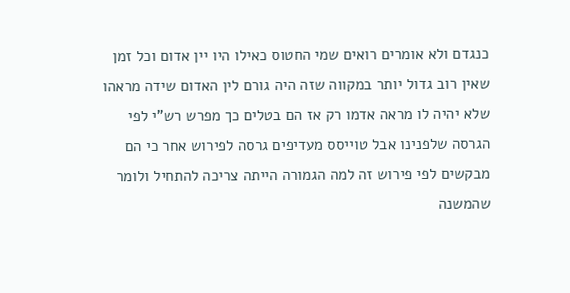כנגדם ולא אומרים רואים שמי החטוס כאילו היו יין אדום וכל זמן שאין רוב גדול יותר במקווה שזה היה גורם לין האדום שידה מראהו שלא יהיה לו מראה אדמו רק אז הם בטלים כך מפרש רש"י לפי הגרסה שלפנינו אבל טוייסס מעדיפים גרסה לפירוש אחר כי הם מבקשים לפי פירוש זה למה הגמורה הייתה צריכה להתחיל ולומר שהמשנה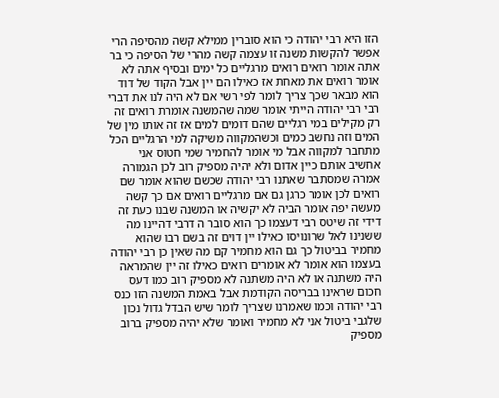הזו היא רבי יהודה כי הוא סוברין ממילא קשה מהסיפה הרי אפשר להקשות משנה זו עצמה קשה מהרי של הסיפה כי בר אתה אומר רואים רואים מרגליים כל ימים ובסיף אתה לא אומר רואים את מאחת אז כאילו הם יין אבל הקוד של דוד הוא מבאר שכך צריך לומר לפי רשי אם לא היה לנו את דברי רבי רבי יהודה הייתי אומר שמה שהמשנה אומרת רואים זה רק מקילים במי רגליים שהם דומים למים אז זה אותו מין של המים וזה נחשב כמים וכשהמקווה משיקה למי הרגליים הכל מתחבר למקווה אבל מי אומר להחמיר שמי חטוס אני אחשיב אותם כיין אדום ולא יהיה מספיק רוב לכן הגמורה אמרה שמסתבר שאתנו רבי יהודה שכשם שהוא אומר שם רואים לכן אומר כרגן גם אם מרגליים רואים אם כך קשה מעשה יפה אומר הביה לא יקשיה או המשנה שבנו כעת זה דידי זה שיטס רבי דעצמו כך הוא סובר ה דרבי דהיינו מה ששנינו לאל שרונויסו כאילו יין דוים זה בשם רבו שהוא מחמיר בביטול כך גם הוא מחמיר קם מה שאין כן רבי יהודה בעצמו הוא אומר לא אומרים רואים כאילו זה יין שהמראה היה משתנה או לא היה משתנה לא מספיק רוב כמו דעס חכום שראינו בבריסה הקודמת אבל באמת המשנה הזו כנס רבי יהודה וכמו שאמרנו שצריך לומר שיש הבדל גדול נכון שלגבי ביטול אני לא מחמיר ואומר שלא יהיה מספיק ברוב מספיק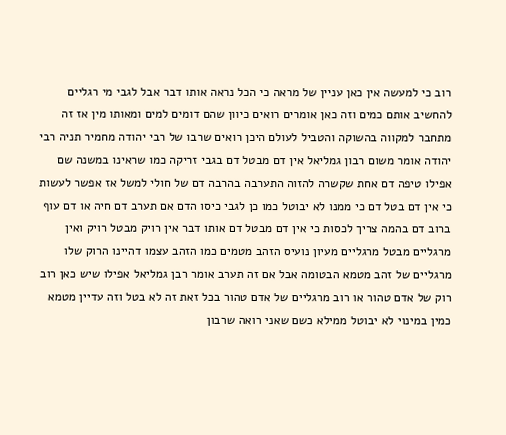רוב כי למעשה אין כאן עניין של מראה כי הכל נראה אותו דבר אבל לגבי מי רגליים להחשיב אותם כמים וזה כאן אומרים רואים כיוון שהם דומים למים ומאותו מין אז זה מתחבר למקווה בהשוקה והטביל לעולם היכן רואים שרבו של רבי יהודה מחמיר תניה רבי יהודה אומר משום רבון גמליאל אין דם מבטל דם בגבי זריקה כמו שראינו במשנה שם אפילו טיפה דם אחת שקשרה להזוה התערבה בהרבה דם של חולי למשל אז אפשר לעשות כי אין דם בטל דם כי ממנו לא יבוטל כמו כן לגבי כיסו הדם אם תערב דם חיה או דם עוף ברוב דם בהמה צריך לכסות כי אין דם מבטל דם אותו דבר אין רויק מבטל רויק ואין מרגליים מבטל מרגליים מעיון נועיס הזהב מטמים כמו הזהב עצמו דהיינו הרוק שלו מרגליים של זהב מטמא הבטומה אבל אם זה תערב אומר רבן גמליאל אפילו שיש כאן רוב רוק של אדם טהור או רוב מרגליים של אדם טהור בכל זאת זה לא בטל וזה עדיין מטמא כמין במינוי לא יבוטל ממילא כשם שאני רואה שרבון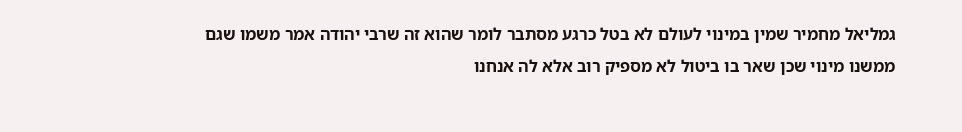גמליאל מחמיר שמין במינוי לעולם לא בטל כרגע מסתבר לומר שהוא זה שרבי יהודה אמר משמו שגם ממשנו מינוי שכן שאר בו ביטול לא מספיק רוב אלא לה אנחנו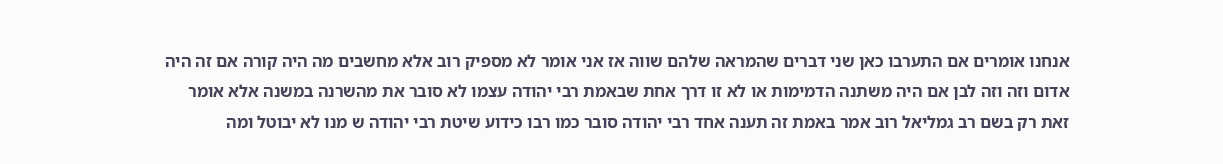אנחנו אומרים אם התערבו כאן שני דברים שהמראה שלהם שווה אז אני אומר לא מספיק רוב אלא מחשבים מה היה קורה אם זה היה אדום וזה וזה לבן אם היה משתנה הדמימות או לא זו דרך אחת שבאמת רבי יהודה עצמו לא סובר את מהשרנה במשנה אלא אומר זאת רק בשם רב גמליאל רוב אמר באמת זה תענה אחד רבי יהודה סובר כמו רבו כידוע שיטת רבי יהודה ש מנו לא יבוטל ומה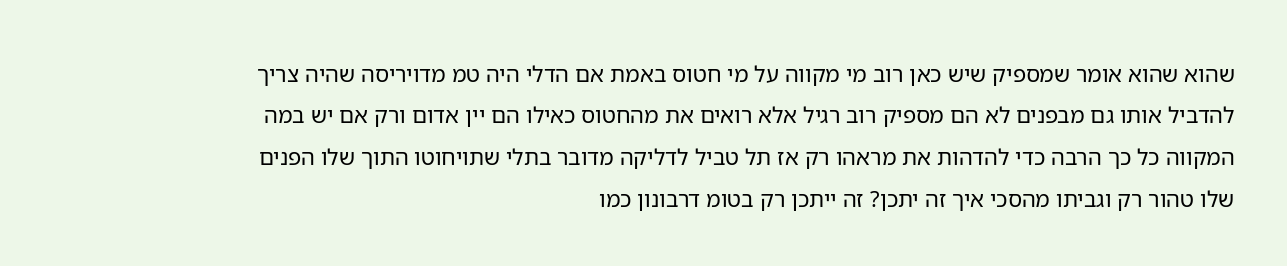שהוא שהוא אומר שמספיק שיש כאן רוב מי מקווה על מי חטוס באמת אם הדלי היה טמ מדויריסה שהיה צריך להדביל אותו גם מבפנים לא הם מספיק רוב רגיל אלא רואים את מהחטוס כאילו הם יין אדום ורק אם יש במה המקווה כל כך הרבה כדי להדהות את מראהו רק אז תל טביל לדליקה מדובר בתלי שתויחוטו התוך שלו הפנים שלו טהור רק וגביתו מהסכי איך זה יתכן? זה ייתכן רק בטומ דרבונון כמו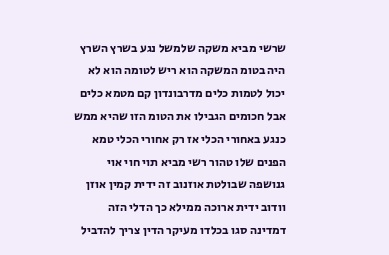שרשי מביא משקה שלמשל נגע בשרץ השרץ היה בטומ המשקה הוא ריש לטומה הוא לא יכול לטמות כלים מדרבונדון קם מטמא כלים אבל חכומים הגבילו את הטומ הזו שהיא ממש כנגע באחורי הכלי אז רק אחורי הכלי טמא הפנים שלו טהור רשי מביא תוי חוי אוי גנושפה שבולטת אוזנוב זה ידית קמין אוזן וודוב ידית ארוכה ממילא כך הדלי הזה דמדינה סגו בכלדו מעיקר הדין צריך להדביל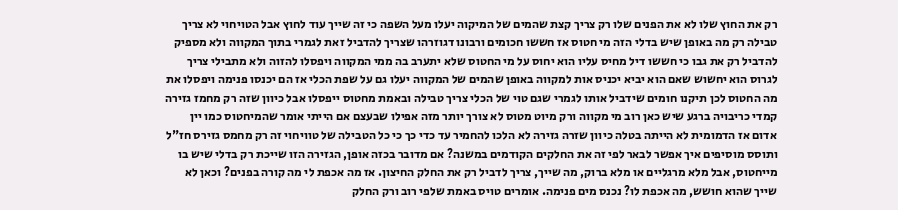רק את החוץ שלו לא את הפנים שלו רק צריך קצת שהמים של המיקוה יעלו מעל השפה כי זה שייך עוד לחוץ אבל הטויחוי לא צריך טבילה רק מה באופן שיש בדלי הזה מי חטוס אז חששו חכומים ורבונו דגוזרהו שצריך להדביל זאת לגמרי בתוך המקווה ולא מספיק להדביל רק את גבו כי חששו דיל מחיס עליו הוא יחוס על מי החטוס שלא יתערב בה ממי המקווה ויפסלו להזוה ולא מתבילי צריך לגרוס הוא יחשוש שאם הוא יביא יכניס אות למקווה באופן שהמים של המקווה יעלו גם על שפת הכלי אז הם יכנסו פנימה ויפסלו את מה החטוס לכן תיקנו חומים שידביל אותו לגמרי שגם טוי של הכלי צריך טבילה ובאמת מחטוס ייפסלו אבל כיוון שזה רק מחמז גזירה קמדי כריבויה ברגע שיש כאן רוב מי מקווה ורק מיוט מטוס לא צורך יותר מזה אפילו שבעצם אם הייתי אומר שהמיחטוס כמו יין אדום אז הדמומית לא הייתה בטלה כיוון שזרה גזירה לא הלכו להחמיר עד כדי כך כי כל הטבילה של טוויחוי זה רק מחמס גזירס חז"ל ותוסס מוסיפים איך אפשר לבאר לפי זה את החלקים הקודמים במשנה? אם מדובר בכזה אופן, הגזירה הזו שייכת רק בדלי שיש בו מייחטוס, אבל מלא מרגליים או מלא ברוק, מה שייך, צריך לדביל רק את החלק החיצון. אז מה אכפת לי מה קורה בפנים? וכאן לא שייך שהוא חושש, מה אכפת לו? נכנס מים פנימה. אומרים טויס באמת שלפי רוב ורק החלק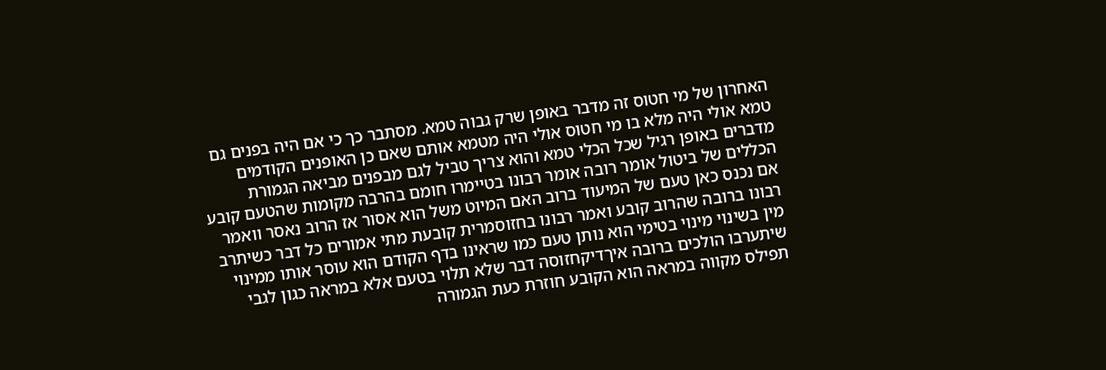האחרון של מי חטוס זה מדבר באופן שרק גבוה טמא. מסתבר כך כי אם היה בפנים גם טמא אולי היה מלא בו מי חטוס אולי היה מטמא אותם שאם כן האופנים הקודמים מדברים באופן רגיל שכל הכלי טמא והוא צריך טביל לגם מבפנים מביאה הגמורת הכללים של ביטול אומר רובה אומר רבונו בטיימרו חומם בהרבה מקומות שהטעם קובע אם נכנס כאן טעם של המיעוד ברוב האם המיוט משל הוא אסור אז הרוב נאסר וואמר רבונו ברובה שהרוב קובע ואמר רבונו בחזוסמרית קובעת מתי אמורים כל דבר כשיתרב מין בשינוי מינוי בטימי הוא נותן טעם כמו שראינו בדף הקודם הוא עוסר אותו ממינוי שיתערבו הולכים ברובה איךדיקחזוסה דבר שלא תלוי בטעם אלא במראה כגון לגבי תפילס מקווה במראה הוא הקובע חוזרת כעת הגמורה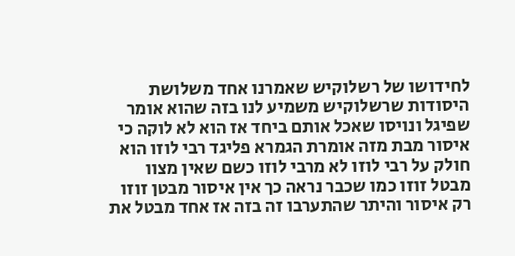לחידושו של רשלוקיש שאמרנו אחד משלושת היסודות שרשלוקיש משמיע לנו בזה שהוא אומר שפיגל ונויסו שאכל אותם ביחד אז הוא לא לוקה כי איסור מבת מזה אומרת הגמרא פליגד רבי לוזו הוא חולק על רבי לוזו לא מרבי לוזו כשם שאין מצוו מבטל זוזו כמו שכבר נראה כך אין איסור מבטן זוזו רק איסור והיתר שהתערבו זה בזה אז אחד מבטל את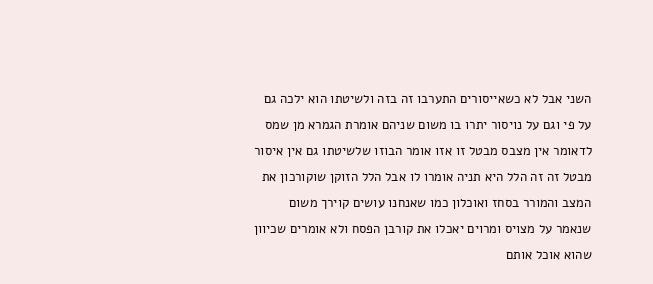השני אבל לא כשאייסורים התערבו זה בזה ולשיטתו הוא ילכה גם על פי וגם על נויסור יתרו בו משום שניהם אומרת הגמרא מן שמס לדאומר אין מצבס מבטל זו אזו אומר הבוזו שלשיטתו גם אין איסור מבטל זה זה הלל היא תניה אומרו לו אבל הלל הזוקן שוקורכון את המצב והמורר בסחז ואוכלון כמו שאנחנו עושים קוירך משום שנאמר על מצויס ומרוים יאכלו את קורבן הפסח ולא אומרים שכיוון שהוא אוכל אותם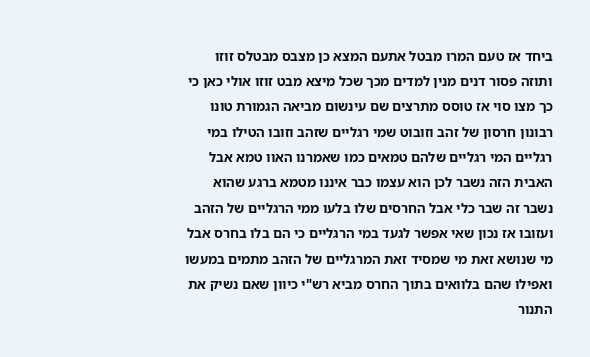ביחד אז טעם המרו מבטל אתעם המצא כן מצבס מבטלס זוזו ותוזה פסור דנים מנין למדים מכך שכל מיצא מבט זוזו אולי כאן כי כך מצו סוי אז טוסס מתרצים שם עינשום מביאה הגמורת טונו רבונון חרסון של זהב וזובוט שמי רגליים שזהב וזובו הטילו במי רגליים המי רגליים שלהם טמאים כמו שאמרנו האוו טמא אבל האבית הזה נשבר לכן הוא עצמו כבר איננו מטמא ברגע שהוא נשבר זה שבר כלי אבל החרסים שלו בלעו ממי הרגליים של הזהב ועזובו אז נכון שאי אפשר לגעד במי הרגליים כי הם בלו בחרס אבל מי שנושא זאת מי שמסיד זאת המרגליים של הזהב מתמים במעשו ואפילו שהם בלוואים בתוך החרס מביא רש"י כיוון שאם נשיק את התנור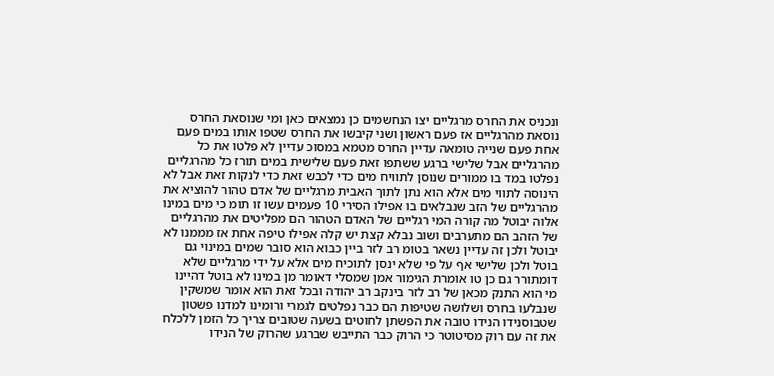ונכניס את החרס מרגליים יצו הנחשמים כן נמצאים כאן ומי שנוסאת החרס נוסאת מהרגליים אז פעם ראשון ושני קיבשו את החרס שטפו אותו במים פעם אחת פעם שנייה טומאה עדיין החרס מטמא במסוכ עדיין לא פלטו את כל מהרגליים אבל שלישי ברגע ששתפו זאת פעם שלישית במים תורז כל מהרגליים נפלטו במד בו ממורים שנוסן לתוויח מים כדי לכבש זאת כדי לנקות זאת אבל לא הינוסה לתווי מים אלא הוא נתן לתוך האבית מרגליים של אדם טהור להוציא את מהרגליים של הזב שנבלאים בו אפילו הסירי 10 פעמים עשו זו תומ כי מים במינו אלוה יבוטל מה קורה המי רגליים של האדם הטהור הם מפליטים את מהרגליים של הזהב הם מתערבים ושוב נבלא קצת יש קלה אפילו טיפה אחת אז מממנו לא יבוטל ולכן זה עדיין נשאר בטומ רב לזר ביין כבוא הוא סובר שמים במינוי גם בוטל ולכן שלישי אף על פי שלא ינסן לתוכיח מים אלא על ידי מרגליים שלא דומתורר גם כן טו אומרת הגימור אמן שמסלי דאומר מן במינו לא בוטל דהיינו מי הוא התנק מכאן של רב לזר בינקב רב יהודה ובכל זאת הוא אומר שמשקין שנבלעו בחרס ושלושה שטיפות הם כבר נפלטים לגמרי ורומינו למדנו פשטון שטבוסנידו הנידו טובה את הפשתן לחוטים בשעה שטובים צריך כל הזמן ללכלח את זה עם רוק מסיטוטר כי הרוק כבר התייבש שברגע שהרוק של הנידו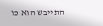התייבש הוא כו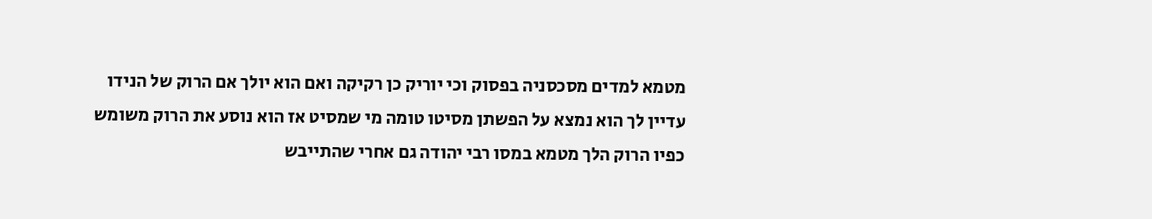מטמא למדים מסכסניה בפסוק וכי יוריק כן רקיקה ואם הוא יולך אם הרוק של הנידו עדיין לך הוא נמצא על הפשתן מסיטו טומה מי שמסיט אז הוא נוסע את הרוק משומש כפיו הרוק הלך מטמא במסו רבי יהודה גם אחרי שהתייבש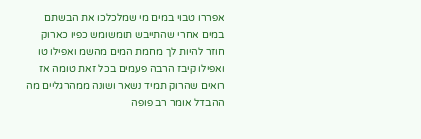אפררו טבוי במים מי שמלכלכו את הבשתם במים אחרי שהתייבש תומשומש כפיו כארוק חוזר להיות לך מחמת המים מהשמ ואפילו טו ואפילו קיבז הרבה פעמים בכל זאת טומה אז רואים שהרוק תמיד נשאר ושונה ממהרגליים מה ההבדל אומר רב פופה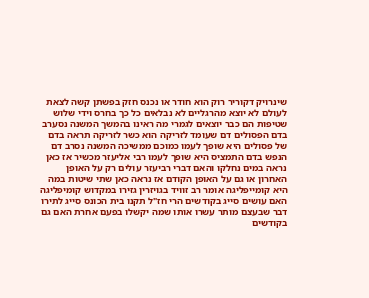שינרויק דקוריר רוק הוא חודר או נכנס חזק בפשתן קשה לצאת לעולם לא יוצא מהרגליים לא נבלאים כל כך בחרס וידי שלוש שטיפות הם כבר יוצאים לגמרי מה ראינו בהמשך המשנה נסערב בדם הפסולים דם שעומד לזריקה הוא כשר לזריקה תראה בדם של פסולים היא שופך לעמו כמוכם ממשיכה המשנה נסרב דם הנפש בדם התמציס היא שופך לעמו רבי אליעזר מכשיר אז כאן נראה במים נחלקו והאם דברי רביעזר עולים רק על האופן האחרון או גם על האופן הקודם אז נראה כאן שתי שיטות במה היא קומייפליגה אומר רב זוויד בגויזרין גזירו במקדוש קומיפליגה האם עושים סייג בקודשים הרי חז"ל תקנו בית הכונס סייג לתירו דבר שבעצם מותר עשרו אותו שמה יקשלו בפעם אחרת האם גם בקודשים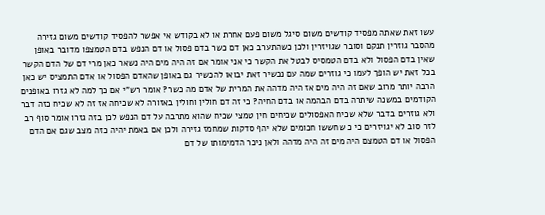עשו זאת שאתה מפסיד קודשים משום סיגל משום פעם אחרת או לא בקודש אי אפשר להפסיד קודשים משום גזירה מהסבר גוזרין תנקם וסובר שגויזרין ולכן כשהתערב כאן דם כשר בדם פסול או דם הנפש בדם הטמצפו מדובר באופן שאין בדם הפסול ולא בדם הטמסיס לבטל את הקשר כי אני אומר אם זה היה מים היה נשאר כאן מרי דם של הדם הקשר בכל זאת יש הופך לעמו כי גוזרים שמה עם נכשיר זאת יבואו להכשיר גם באופן שהאדם הפסול או אדם התמציס יש כאן הרבה יותר מרוב שאם זה היה מים אז היה מדהה את המרית של אדם מה כשר? אומר רש"י אם כך למה לא גזרו באופנים הקודמים במשנה שיתרה בדם הבהמה או בדם החיה? כי זה דם חולין וחולין באזורה לא שכיחה אז זה לא שכיח כזה דבר ולא גוזרים בדבר שלא שכיח האפסולים שכיחים חין טמצי שכיח שהוא מתרבה על דם הנפש לכן בזה גזרו אומר סוף רב לזר סוב לא יגויזרים כי כ שחששו חכומים שלא יהף סדקות שמחמז גזירה ולכן אם באמת יהיה כזה מצב שגם אם הדם הפסול או דם הטמצם היה מים זה היה מדהה ולאן ניכר הדמימותו של דם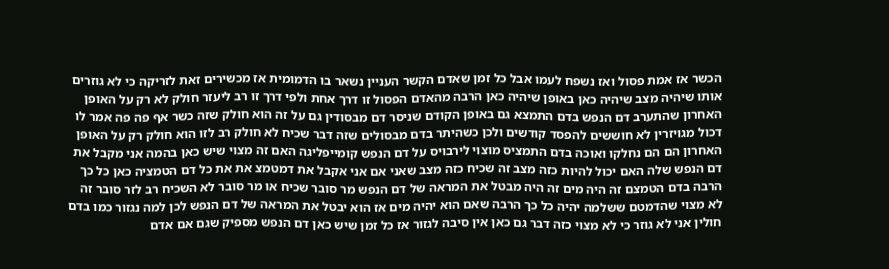הכשר אז אמת פסול ואז נשפח לעמו אבל כל זמן שאדם הקשר העניין נשאר בו הדמומית אז מכשירים זאת לזריקה כי לא גוזרים אותו שיהיה מצב שיהיה כאן באופן שיהיה כאן הרבה מהאדם הפסול זו דרך אחת ולפי דרך זו רב ליעזר חולק לא רק על האופן האחרון שהתערב דם הנפש בדם התמצא גם באופן הקודם שניסר דם מבסודין גם על זה הוא חולק שזה כשר אף פה פה אמר לו דכול מגויזרין לא חוששים להפסד קודשים ולכן כשהיתר בדם מבסולים שזה דבר שכיח לא חולק רב לזו הוא חולק רק על האופן האחרון הם הם נחלקו ואוכה בדם התמציס מוצוי לירבויס על דם הנפש קומייפליגה האם זה מצוי שיש כאן בהמה אני מקבל את דם הנפש שלה האם יכול להיות כזה מצב זה שכיח כזה מצב שאני אם אני אקבל את דמטמצ את את כל דם הטמציה כאן כל כך הרבה בדם הטמצם זה היה מים זה היה מבטל את המראה של דם הנפש מר סובר שכיח או מר סובר לא השכיח רב לזר סובר זה לא מצוי שהדמטם ששלמה יהיה כל כך הרבה שאם הוא יהיה מים אז הוא יבטל את המראה של דם הנפש לכן למה נגזור כמו בדם חולין אני לא גוזר כי לא מצוי כזה דבר גם כאן אין סיבה לגזור אז כל זמן שיש כאן דם הנפש מספיק שגם אם אדם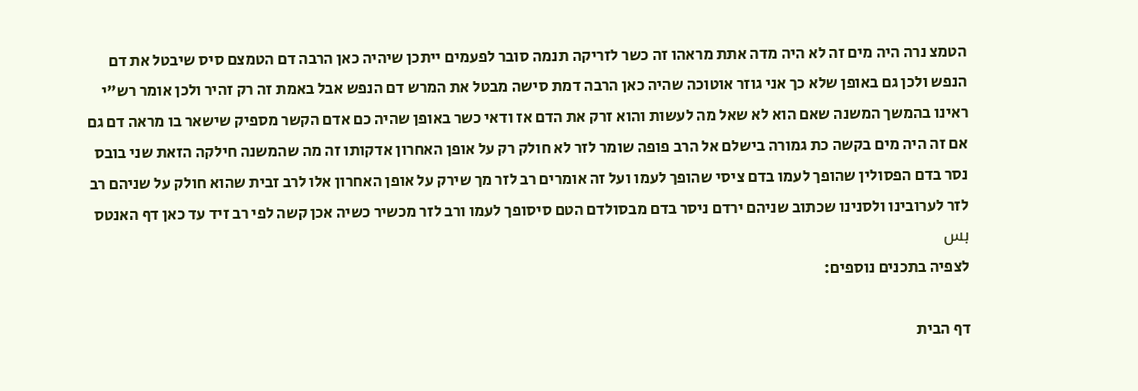הטמצ נרה היה מים זה לא היה מדה אתת מראהו זה כשר לזריקה תנמה סובר לפעמים ייתכן שיהיה כאן הרבה דם הטמצם סיס שיבטל את דם הנפש ולכן גם באופן שלא כך אני גוזר אוטוכה שהיה כאן הרבה דמת סישה מבטל את המרש דם הנפש אבל באמת זה רק זהיר ולכן אומר רש"י ראינו בהמשך המשנה שאם הוא לא שאל מה לעשות והוא זרק את הדם אז ודאי כשר באופן שהיה כם אדם הקשר מספיק שישאר בו מראה דם גם אם זה היה מים בקשה כת גמורה בישלם אל הרב פופה שומר לזר לא חולק רק על אופן האחרון אדקותו זה מה שהמשנה חילקה הזאת שני בובס נסר בדם הפסולין שהופך לעמו בדם ציסי שהופך לעמו ועל זה אומרים רב לזר מך שירק על אופן האחרון אלו לרב זבית שהוא חולק על שניהם רב לזר לערובינו ולסנינו שכתוב שניהם ירדם ניסר בדם מבסולדם הטם סיסופך לעמו ורב לזר מכשיר כשיה אכן קשה לפי רב זיד עד כאן דף האנטס بس
לצפיה בתכנים נוספים:

דף הבית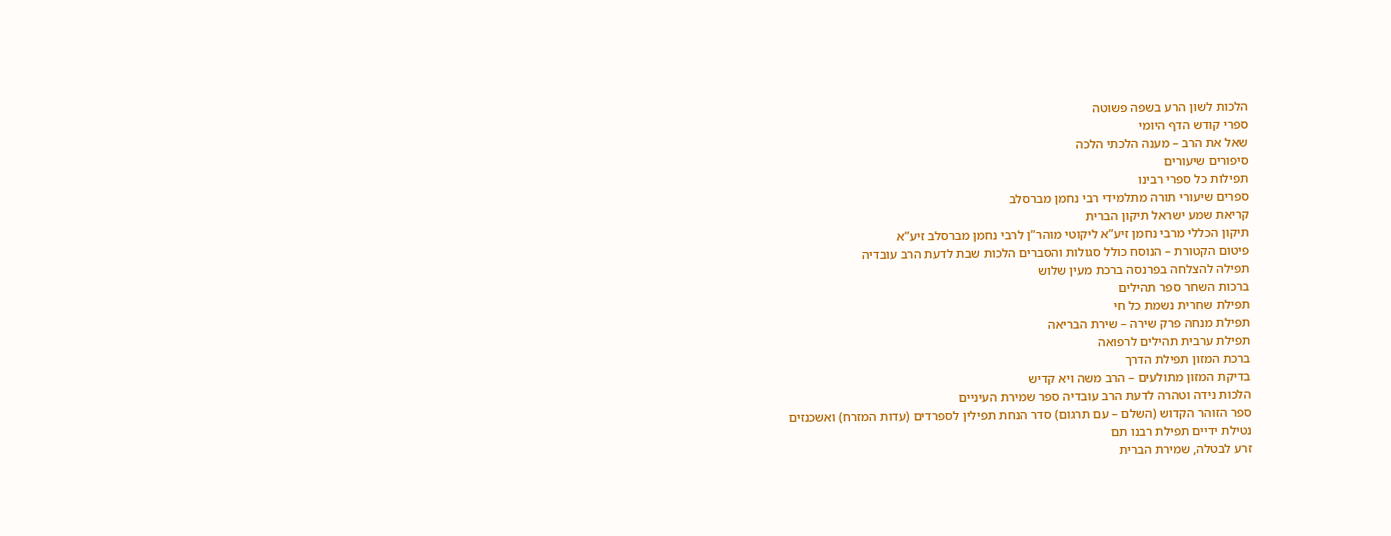הלכות לשון הרע בשפה פשוטה
ספרי קודש הדף היומי
שאל את הרב – מענה הלכתי הלכה
סיפורים שיעורים
תפילות כל ספרי רבינו
ספרים שיעורי תורה מתלמידי רבי נחמן מברסלב
קריאת שמע ישראל תיקון הברית
תיקון הכללי מרבי נחמן זיע”א ליקוטי מוהר”ן לרבי נחמן מברסלב זיע”א
פיטום הקטורת – הנוסח כולל סגולות והסברים הלכות שבת לדעת הרב עובדיה
תפילה להצלחה בפרנסה ברכת מעין שלוש
ברכות השחר ספר תהילים
תפילת שחרית נשמת כל חי
תפילת מנחה פרק שירה – שירת הבריאה
תפילת ערבית תהילים לרפואה
ברכת המזון תפילת הדרך
בדיקת המזון מתולעים – הרב משה ויא קדיש
הלכות נידה וטהרה לדעת הרב עובדיה ספר שמירת העיניים
ספר הזוהר הקדוש (השלם – עם תרגום) סדר הנחת תפילין לספרדים (עדות המזרח) ואשכנזים
נטילת ידיים תפילת רבנו תם
זרע לבטלה, שמירת הברית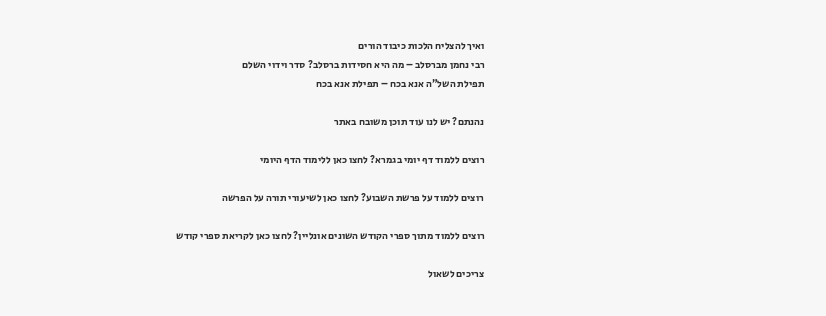ואיך להצליח הלכות כיבוד הורים
רבי נחמן מברסלב – מה היא חסידות ברסלב? סדר וידוי השלם
תפילת השל”ה אנא בכח – תפילת אנא בכח

נהנתם? יש לנו עוד תוכן משובח באתר

רוצים ללמוד דף יומי בגמרא? לחצו כאן ללימוד הדף היומי

רוצים ללמוד על פרשת השבוע? לחצו כאן לשיעורי תורה על הפרשה

רוצים ללמוד מתוך ספרי הקודש השונים אונליין? לחצו כאן לקריאת ספרי קודש

צריכים לשאול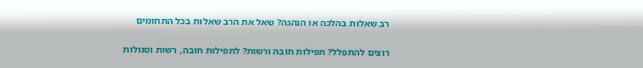רב שאלות בהלכה או הנהגה? שאל את הרב שאלות בכל התחומים

רוצים להתפלל? תפילות חובה ורשות? לתפילות חובה, רשות וסגולות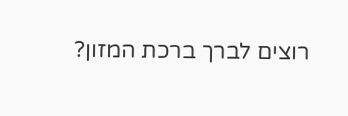רוצים לברך ברכת המזון?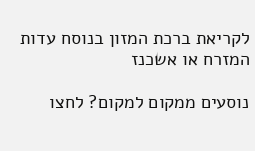לקריאת ברכת המזון בנוסח עדות המזרח או אשכנז

נוסעים ממקום למקום? לחצו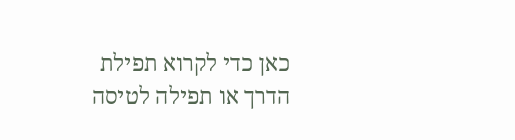כאן כדי לקרוא תפילת הדרך או תפילה לטיסה